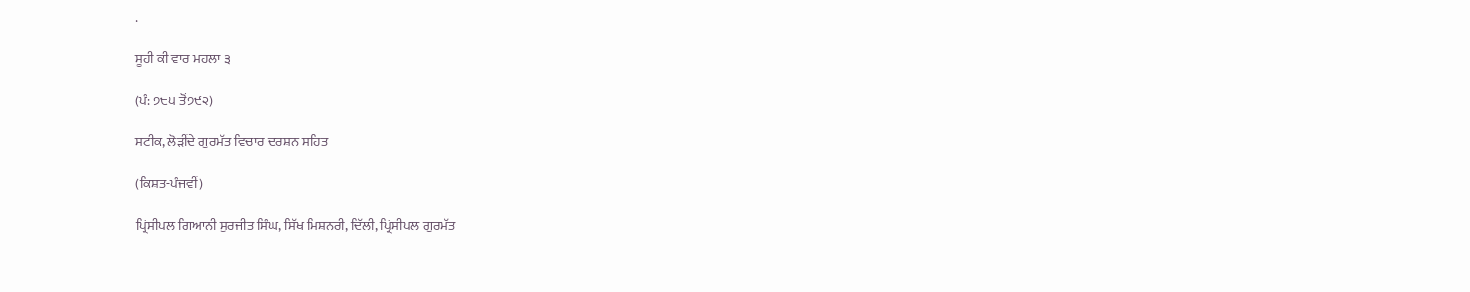.

ਸੂਹੀ ਕੀ ਵਾਰ ਮਹਲਾ ੩

(ਪੰ: ੭੮੫ ਤੋਂ੭੯੨)

ਸਟੀਕ, ਲੋੜੀਂਦੇ ਗੁਰਮੱਤ ਵਿਚਾਰ ਦਰਸ਼ਨ ਸਹਿਤ

(ਕਿਸ਼ਤ-ਪੰਜਵੀਂ)

ਪ੍ਰਿਂਸੀਪਲ ਗਿਆਨੀ ਸੁਰਜੀਤ ਸਿੰਘ, ਸਿੱਖ ਮਿਸ਼ਨਰੀ, ਦਿੱਲੀ, ਪ੍ਰਿਂਸੀਪਲ ਗੁਰਮੱਤ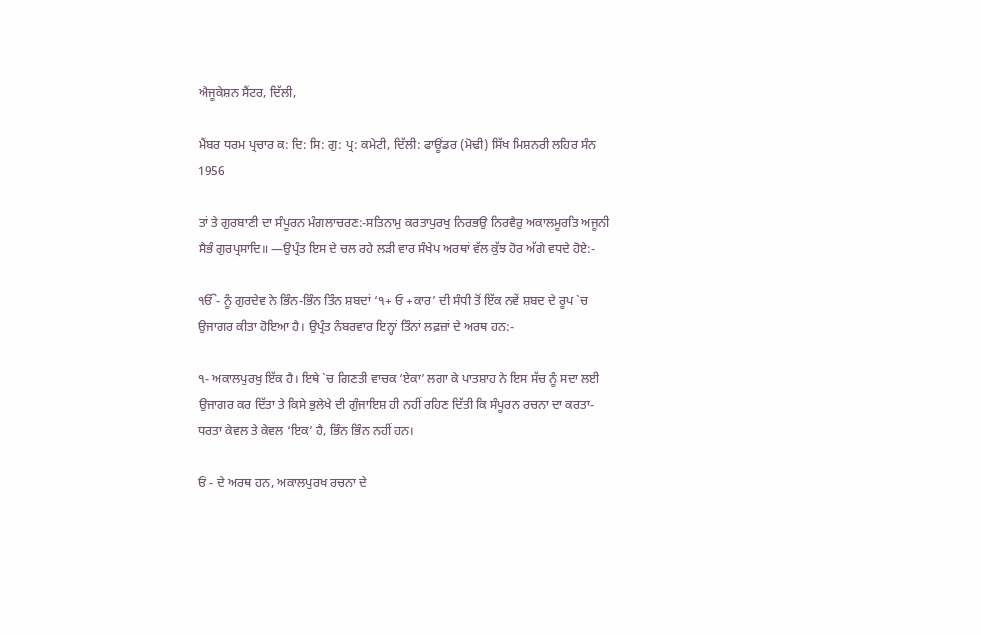ਐਜੂਕੇਸ਼ਨ ਸੈਂਟਰ, ਦਿੱਲੀ,

ਮੈਂਬਰ ਧਰਮ ਪ੍ਰਚਾਰ ਕ: ਦਿ: ਸਿ: ਗੁ: ਪ੍ਰ: ਕਮੇਟੀ, ਦਿੱਲੀ: ਫਾਊਂਡਰ (ਮੋਢੀ) ਸਿੱਖ ਮਿਸ਼ਨਰੀ ਲਹਿਰ ਸੰਨ 1956

ਤਾਂ ਤੇ ਗੁਰਬਾਣੀ ਦਾ ਸੰਪੂਰਨ ਮੰਗਲਾਚਰਣ:-ਸਤਿਨਾਮੁ ਕਰਤਾਪੁਰਖੁ ਨਿਰਭਉ ਨਿਰਵੈਰੁ ਅਕਾਲਮੂਰਤਿ ਅਜੂਨੀ ਸੈਭੰ ਗੁਰਪ੍ਰਸਾਦਿ॥ —ਉਪ੍ਰੰਤ ਇਸ ਦੇ ਚਲ ਰਹੇ ਲੜੀ ਵਾਰ ਸੰਖੇਪ ਅਰਥਾਂ ਵੱਲ ਕੁੱਝ ਹੋਰ ਅੱਗੇ ਵਧਦੇ ਹੋਏ:-

ੴ- ਨੂੰ ਗੁਰਦੇਵ ਨੇ ਭਿੰਨ-ਭਿੰਨ ਤਿੰਨ ਸ਼ਬਦਾਂ ‘੧+ ਓ +ਕਾਰ’ ਦੀ ਸੰਧੀ ਤੋਂ ਇੱਕ ਨਵੇਂ ਸ਼ਬਦ ਦੇ ਰੂਪ `ਚ ਉਜਾਗਰ ਕੀਤਾ ਹੋਇਆ ਹੈ। ਉਪ੍ਰੰਤ ਨੰਬਰਵਾਰ ਇਨ੍ਹਾਂ ਤਿੰਨਾਂ ਲਫ਼ਜ਼ਾਂ ਦੇ ਅਰਥ ਹਨ:-

੧- ਅਕਾਲਪੁਰਖੁ ਇੱਕ ਹੈ। ਇਥੇ `ਚ ਗਿਣਤੀ ਵਾਚਕ ‘ਏਕਾ’ ਲਗਾ ਕੇ ਪਾਤਸ਼ਾਹ ਨੇ ਇਸ ਸੱਚ ਨੂੰ ਸਦਾ ਲਈ ਉਜਾਗਰ ਕਰ ਦਿੱਤਾ ਤੇ ਕਿਸੇ ਭੁਲੇਖੇ ਦੀ ਗੁੰਜਾਇਸ਼ ਹੀ ਨਹੀਂ ਰਹਿਣ ਦਿੱਤੀ ਕਿ ਸੰਪੂਰਨ ਰਚਨਾ ਦਾ ਕਰਤਾ-ਧਰਤਾ ਕੇਵਲ ਤੇ ਕੇਵਲ ‘ਇਕ’ ਹੈ, ਭਿੰਨ ਭਿੰਨ ਨਹੀਂ ਹਨ।

ਓਂ - ਦੇ ਅਰਥ ਹਨ, ਅਕਾਲਪੁਰਖ ਰਚਨਾ ਦੇ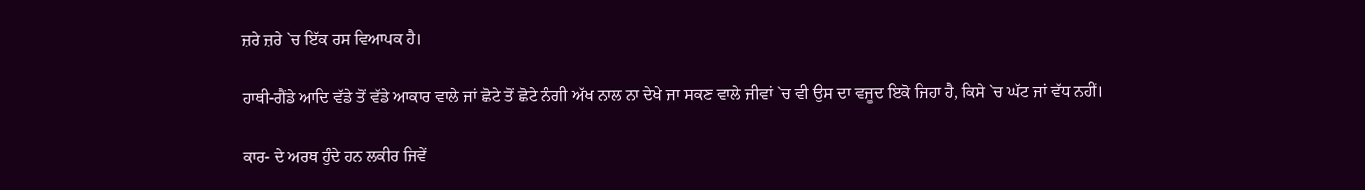ਜ਼ਰੇ ਜ਼ਰੇ `ਚ ਇੱਕ ਰਸ ਵਿਆਪਕ ਹੈ।

ਹਾਥੀ-ਗੈਂਡੇ ਆਦਿ ਵੱਡੇ ਤੋਂ ਵੱਡੇ ਆਕਾਰ ਵਾਲੇ ਜਾਂ ਛੋਟੇ ਤੋਂ ਛੋਟੇ ਨੰਗੀ ਅੱਖ ਨਾਲ ਨਾ ਦੇਖੇ ਜਾ ਸਕਣ ਵਾਲੇ ਜੀਵਾਂ `ਚ ਵੀ ਉਸ ਦਾ ਵਜੂਦ ਇਕੋ ਜਿਹਾ ਹੈ, ਕਿਸੇ `ਚ ਘੱਟ ਜਾਂ ਵੱਧ ਨਹੀਂ।

ਕਾਰ- ਦੇ ਅਰਥ ਹੁੰਦੇ ਹਨ ਲਕੀਰ ਜਿਵੇਂ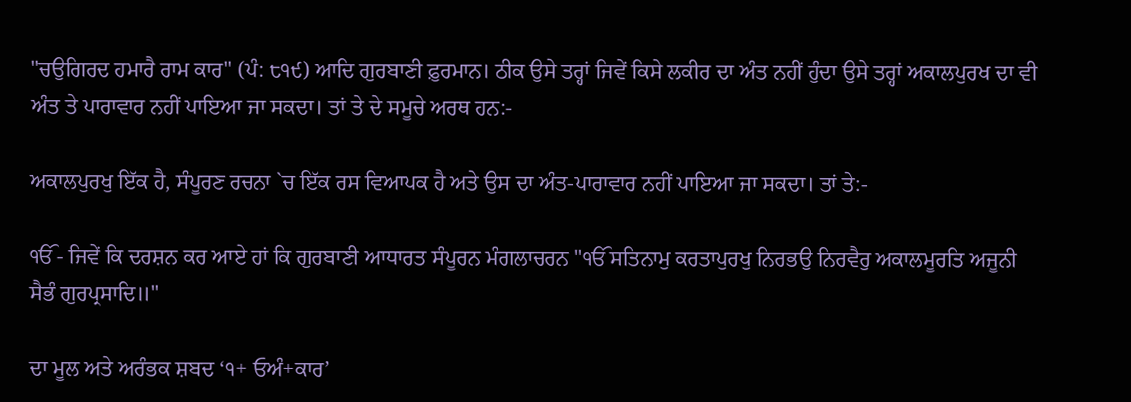"ਚਉਗਿਰਦ ਹਮਾਰੈ ਰਾਮ ਕਾਰ" (ਪੰ: ੮੧੯) ਆਦਿ ਗੁਰਬਾਣੀ ਫ਼ੁਰਮਾਨ। ਠੀਕ ਉਸੇ ਤਰ੍ਹਾਂ ਜਿਵੇਂ ਕਿਸੇ ਲਕੀਰ ਦਾ ਅੰਤ ਨਹੀਂ ਹੁੰਦਾ ਉਸੇ ਤਰ੍ਹਾਂ ਅਕਾਲਪੁਰਖ ਦਾ ਵੀ ਅੰਤ ਤੇ ਪਾਰਾਵਾਰ ਨਹੀਂ ਪਾਇਆ ਜਾ ਸਕਦਾ। ਤਾਂ ਤੇ ਦੇ ਸਮੂਚੇ ਅਰਥ ਹਨ:-

ਅਕਾਲਪੁਰਖੁ ਇੱਕ ਹੈ, ਸੰਪੂਰਣ ਰਚਨਾ `ਚ ਇੱਕ ਰਸ ਵਿਆਪਕ ਹੈ ਅਤੇ ਉਸ ਦਾ ਅੰਤ-ਪਾਰਾਵਾਰ ਨਹੀਂ ਪਾਇਆ ਜਾ ਸਕਦਾ। ਤਾਂ ਤੇ:-

ੴ - ਜਿਵੇਂ ਕਿ ਦਰਸ਼ਨ ਕਰ ਆਏ ਹਾਂ ਕਿ ਗੁਰਬਾਣੀ ਆਧਾਰਤ ਸੰਪੂਰਨ ਮੰਗਲਾਚਰਨ "ੴ ਸਤਿਨਾਮੁ ਕਰਤਾਪੁਰਖੁ ਨਿਰਭਉ ਨਿਰਵੈਰੁ ਅਕਾਲਮੂਰਤਿ ਅਜੂਨੀ ਸੈਭੰ ਗੁਰਪ੍ਰਸਾਦਿ॥"

ਦਾ ਮੂਲ ਅਤੇ ਅਰੰਭਕ ਸ਼ਬਦ ‘੧+ ਓਅੰ+ਕਾਰ’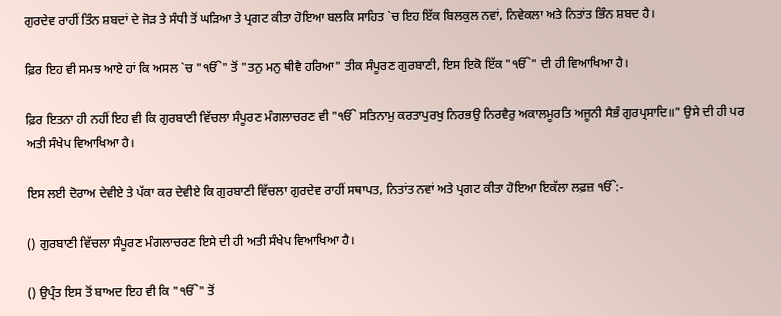ਗੁਰਦੇਵ ਰਾਹੀਂ ਤਿੰਨ ਸ਼ਬਦਾਂ ਦੇ ਜੋੜ ਤੇ ਸੰਧੀ ਤੋਂ ਘੜਿਆ ਤੇ ਪ੍ਰਗਟ ਕੀਤਾ ਹੋਇਆ ਬਲਕਿ ਸਾਹਿਤ `ਚ ਇਹ ਇੱਕ ਬਿਲਕੁਲ ਨਵਾਂ, ਨਿਵੇਕਲਾ ਅਤੇ ਨਿਤਾਂਤ ਭਿੰਨ ਸ਼ਬਦ ਹੈ।

ਫ਼ਿਰ ਇਹ ਵੀ ਸਮਝ ਆਏ ਹਾਂ ਕਿ ਅਸਲ `ਚ "ੴ" ਤੋਂ "ਤਨੁ ਮਨੁ ਥੀਵੈ ਹਰਿਆ" ਤੀਕ ਸੰਪੂਰਣ ਗੁਰਬਾਣੀ, ਇਸ ਇਕੋ ਇੱਕ "ੴ" ਦੀ ਹੀ ਵਿਆਖਿਆ ਹੈ।

ਫ਼ਿਰ ਇਤਨਾ ਹੀ ਨਹੀਂ ਇਹ ਵੀ ਕਿ ਗੁਰਬਾਣੀ ਵਿੱਚਲਾ ਸੰਪੂਰਣ ਮੰਗਲਾਚਰਣ ਵੀ "ੴ ਸਤਿਨਾਮੁ ਕਰਤਾਪੁਰਖੁ ਨਿਰਭਉ ਨਿਰਵੈਰੁ ਅਕਾਲਮੂਰਤਿ ਅਜੂਨੀ ਸੈਭੰ ਗੁਰਪ੍ਰਸਾਦਿ॥" ਉਸੇ ਦੀ ਹੀ ਪਰ ਅਤੀ ਸੰਖੇਪ ਵਿਆਖਿਆ ਹੈ।

ਇਸ ਲਈ ਦੋਰਾਅ ਦੇਵੀਏ ਤੇ ਪੱਕਾ ਕਰ ਦੇਵੀਏ ਕਿ ਗੁਰਬਾਣੀ ਵਿੱਚਲਾ ਗੁਰਦੇਵ ਰਾਹੀਂ ਸਥਾਪਤ, ਨਿਤਾਂਤ ਨਵਾਂ ਅਤੇ ਪ੍ਰਗਟ ਕੀਤਾ ਹੋਇਆ ਇਕੱਲਾ ਲਫ਼ਜ਼ ੴ:-

() ਗੁਰਬਾਣੀ ਵਿੱਚਲਾ ਸੰਪੂਰਣ ਮੰਗਲਾਚਰਣ ਇਸੇ ਦੀ ਹੀ ਅਤੀ ਸੰਖੇਪ ਵਿਆਖਿਆ ਹੈ।

() ਉਪ੍ਰੰਤ ਇਸ ਤੋਂ ਬਾਅਦ ਇਹ ਵੀ ਕਿ "ੴ" ਤੋਂ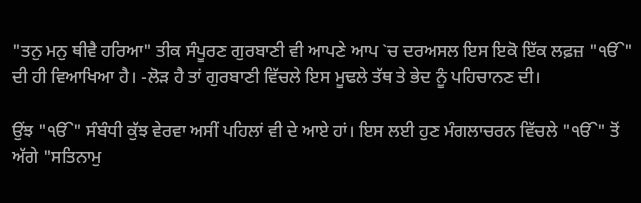"ਤਨੁ ਮਨੁ ਥੀਵੈ ਹਰਿਆ" ਤੀਕ ਸੰਪੂਰਣ ਗੁਰਬਾਣੀ ਵੀ ਆਪਣੇ ਆਪ `ਚ ਦਰਅਸਲ ਇਸ ਇਕੋ ਇੱਕ ਲਫ਼ਜ਼ "ੴ" ਦੀ ਹੀ ਵਿਆਖਿਆ ਹੈ। -ਲੋੜ ਹੈ ਤਾਂ ਗੁਰਬਾਣੀ ਵਿੱਚਲੇ ਇਸ ਮੂਢਲੇ ਤੱਥ ਤੇ ਭੇਦ ਨੂੰ ਪਹਿਚਾਨਣ ਦੀ।

ਉਂਝ "ੴ" ਸੰਬੰਧੀ ਕੁੱਝ ਵੇਰਵਾ ਅਸੀਂ ਪਹਿਲਾਂ ਵੀ ਦੇ ਆਏ ਹਾਂ। ਇਸ ਲਈ ਹੁਣ ਮੰਗਲਾਚਰਨ ਵਿੱਚਲੇ "ੴ" ਤੋਂ ਅੱਗੇ "ਸਤਿਨਾਮੁ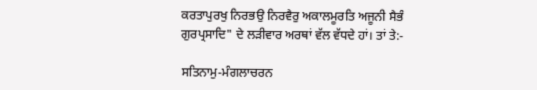ਕਰਤਾਪੁਰਖੁ ਨਿਰਭਉ ਨਿਰਵੈਰੁ ਅਕਾਲਮੂਰਤਿ ਅਜੂਨੀ ਸੈਭੰ ਗੁਰਪ੍ਰਸਾਦਿ" ਦੇ ਲੜੀਵਾਰ ਅਰਥਾਂ ਵੱਲ ਵੱਧਦੇ ਹਾਂ। ਤਾਂ ਤੇ:-

ਸਤਿਨਾਮੁ-ਮੰਗਲਾਚਰਨ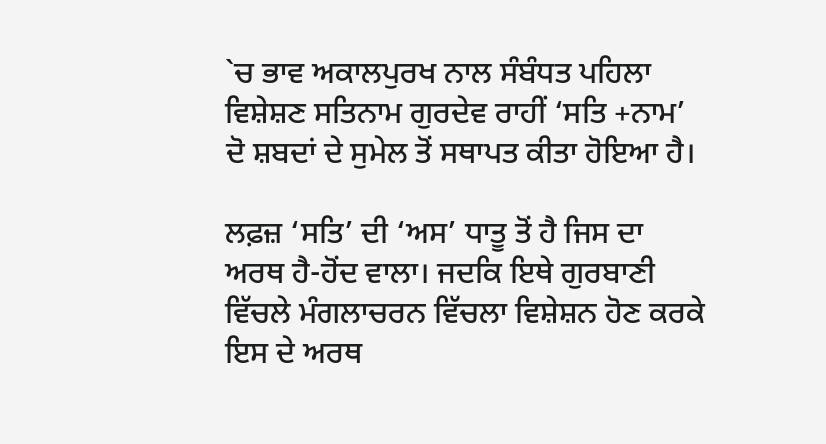`ਚ ਭਾਵ ਅਕਾਲਪੁਰਖ ਨਾਲ ਸੰਬੰਧਤ ਪਹਿਲਾ ਵਿਸ਼ੇਸ਼ਣ ਸਤਿਨਾਮ ਗੁਰਦੇਵ ਰਾਹੀਂ ‘ਸਤਿ +ਨਾਮ’ ਦੋ ਸ਼ਬਦਾਂ ਦੇ ਸੁਮੇਲ ਤੋਂ ਸਥਾਪਤ ਕੀਤਾ ਹੋਇਆ ਹੈ।

ਲਫ਼ਜ਼ ‘ਸਤਿ’ ਦੀ ‘ਅਸ’ ਧਾਤੂ ਤੋਂ ਹੈ ਜਿਸ ਦਾ ਅਰਥ ਹੈ-ਹੋਂਦ ਵਾਲਾ। ਜਦਕਿ ਇਥੇ ਗੁਰਬਾਣੀ ਵਿੱਚਲੇ ਮੰਗਲਾਚਰਨ ਵਿੱਚਲਾ ਵਿਸ਼ੇਸ਼ਨ ਹੋਣ ਕਰਕੇ ਇਸ ਦੇ ਅਰਥ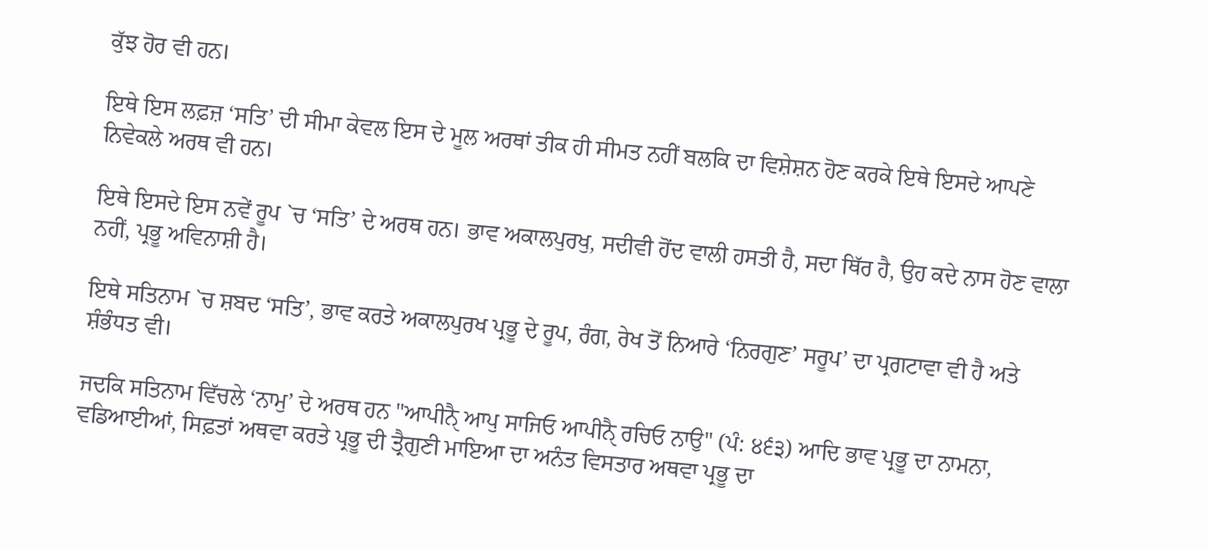ਕੁੱਝ ਹੋਰ ਵੀ ਹਨ।

ਇਥੇ ਇਸ ਲਫ਼ਜ਼ ‘ਸਤਿ’ ਦੀ ਸੀਮਾ ਕੇਵਲ ਇਸ ਦੇ ਮੂਲ ਅਰਥਾਂ ਤੀਕ ਹੀ ਸੀਮਤ ਨਹੀਂ ਬਲਕਿ ਦਾ ਵਿਸ਼ੇਸ਼ਨ ਹੋਣ ਕਰਕੇ ਇਥੇ ਇਸਦੇ ਆਪਣੇ ਨਿਵੇਕਲੇ ਅਰਥ ਵੀ ਹਨ।

ਇਥੇ ਇਸਦੇ ਇਸ ਨਵੇਂ ਰੂਪ `ਚ ‘ਸਤਿ’ ਦੇ ਅਰਥ ਹਨ। ਭਾਵ ਅਕਾਲਪੁਰਖੁ, ਸਦੀਵੀ ਹੋਂਦ ਵਾਲੀ ਹਸਤੀ ਹੈ, ਸਦਾ ਥਿੱਰ ਹੈ, ਉਹ ਕਦੇ ਨਾਸ ਹੋਣ ਵਾਲਾ ਨਹੀਂ, ਪ੍ਰਭੂ ਅਵਿਨਾਸ਼ੀ ਹੈ।

ਇਥੇ ਸਤਿਨਾਮ `ਚ ਸ਼ਬਦ ‘ਸਤਿ’, ਭਾਵ ਕਰਤੇ ਅਕਾਲਪੁਰਖ ਪ੍ਰਭੂ ਦੇ ਰੂਪ, ਰੰਗ, ਰੇਖ ਤੋਂ ਨਿਆਰੇ ‘ਨਿਰਗੁਣ’ ਸਰੂਪ’ ਦਾ ਪ੍ਰਗਟਾਵਾ ਵੀ ਹੈ ਅਤੇ ਸ਼ੰਭੰਧਤ ਵੀ।

ਜਦਕਿ ਸਤਿਨਾਮ ਵਿੱਚਲੇ ‘ਨਾਮੁ’ ਦੇ ਅਰਥ ਹਨ "ਆਪੀਨੈੑ ਆਪੁ ਸਾਜਿਓ ਆਪੀਨੈੑ ਰਚਿਓ ਨਾਉ" (ਪੰ: ੪੬੩) ਆਦਿ ਭਾਵ ਪ੍ਰਭੂ ਦਾ ਨਾਮਨਾ, ਵਡਿਆਈਆਂ, ਸਿਫ਼ਤਾਂ ਅਥਵਾ ਕਰਤੇ ਪ੍ਰਭੂ ਦੀ ਤ੍ਰੈਗੁਣੀ ਮਾਇਆ ਦਾ ਅਨੰਤ ਵਿਸਤਾਰ ਅਥਵਾ ਪ੍ਰਭੂ ਦਾ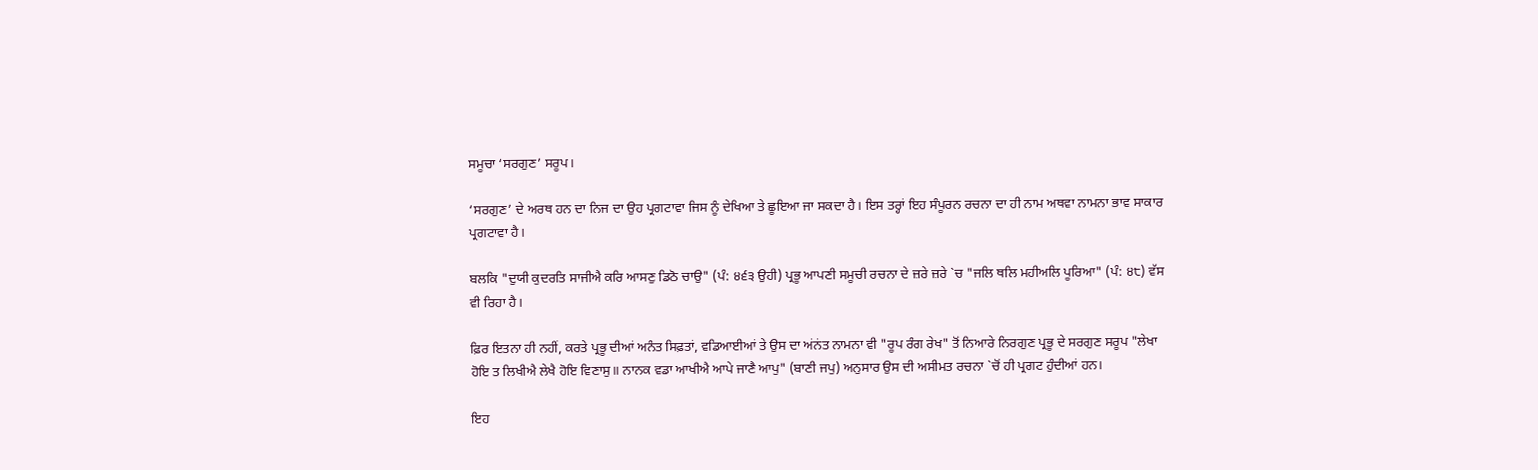ਸਮੂਚਾ ‘ਸਰਗੁਣ’ ਸਰੂਪ।

‘ਸਰਗੁਣ’ ਦੇ ਅਰਥ ਹਨ ਦਾ ਨਿਜ ਦਾ ਉਹ ਪ੍ਰਗਟਾਵਾ ਜਿਸ ਨੂੰ ਦੇਖਿਆ ਤੇ ਛੂਇਆ ਜਾ ਸਕਦਾ ਹੈ। ਇਸ ਤਰ੍ਹਾਂ ਇਹ ਸੰਪੂਰਨ ਰਚਨਾ ਦਾ ਹੀ ਨਾਮ ਅਥਵਾ ਨਾਮਨਾ ਭਾਵ ਸਾਕਾਰ ਪ੍ਰਗਟਾਵਾ ਹੈ।

ਬਲਕਿ "ਦੁਯੀ ਕੁਦਰਤਿ ਸਾਜੀਐ ਕਰਿ ਆਸਣੁ ਡਿਠੋ ਚਾਉ" (ਪੰ: ੪੬੩ ਉਹੀ) ਪ੍ਰਭੂ ਆਪਣੀ ਸਮੂਚੀ ਰਚਨਾ ਦੇ ਜ਼ਰੇ ਜ਼ਰੇ `ਚ "ਜਲਿ ਥਲਿ ਮਹੀਅਲਿ ਪੂਰਿਆ" (ਪੰ: ੪੮) ਵੱਸ ਵੀ ਰਿਹਾ ਹੈ।

ਫ਼ਿਰ ਇਤਨਾ ਹੀ ਨਹੀਂ, ਕਰਤੇ ਪ੍ਰਭੂ ਦੀਆਂ ਅਨੰਤ ਸਿਫ਼ਤਾਂ, ਵਡਿਆਈਆਂ ਤੇ ਉਸ ਦਾ ਅਂਨਂਤ ਨਾਮਨਾ ਵੀ "ਰੂਪ ਰੰਗ ਰੇਖ" ਤੋਂ ਨਿਆਰੇ ਨਿਰਗੁਣ ਪ੍ਰਭੂ ਦੇ ਸਰਗੁਣ ਸਰੂਪ "ਲੇਖਾ ਹੋਇ ਤ ਲਿਖੀਐ ਲੇਖੈ ਹੋਇ ਵਿਣਾਸੁ॥ ਨਾਨਕ ਵਡਾ ਆਖੀਐ ਆਪੇ ਜਾਣੈ ਆਪੁ" (ਬਾਣੀ ਜਪੁ) ਅਨੁਸਾਰ ਉਸ ਦੀ ਅਸੀਮਤ ਰਚਨਾ `ਚੋਂ ਹੀ ਪ੍ਰਗਟ ਹੁੰਦੀਆਂ ਹਨ।

ਇਹ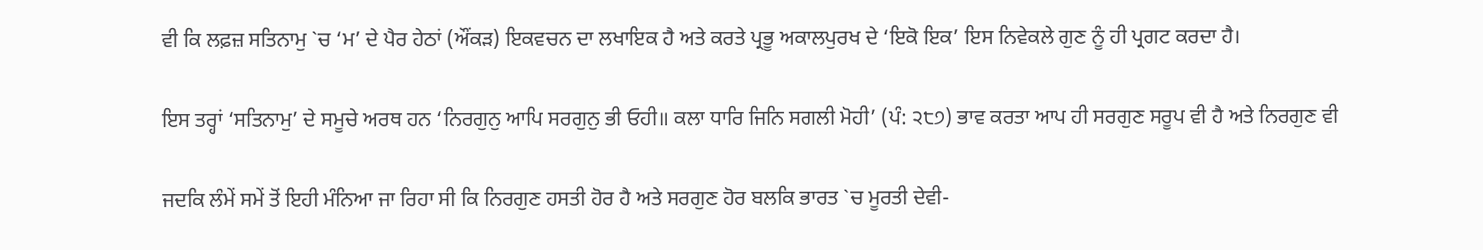ਵੀ ਕਿ ਲਫ਼ਜ਼ ਸਤਿਨਾਮੁ `ਚ ‘ਮ’ ਦੇ ਪੈਰ ਹੇਠਾਂ (ਔਂਕੜ) ਇਕਵਚਨ ਦਾ ਲਖਾਇਕ ਹੈ ਅਤੇ ਕਰਤੇ ਪ੍ਰਭੂ ਅਕਾਲਪੁਰਖ ਦੇ ‘ਇਕੋ ਇਕ’ ਇਸ ਨਿਵੇਕਲੇ ਗੁਣ ਨੂੰ ਹੀ ਪ੍ਰਗਟ ਕਰਦਾ ਹੈ।

ਇਸ ਤਰ੍ਹਾਂ ‘ਸਤਿਨਾਮੁ’ ਦੇ ਸਮੂਚੇ ਅਰਥ ਹਨ ‘ਨਿਰਗੁਨੁ ਆਪਿ ਸਰਗੁਨੁ ਭੀ ਓਹੀ॥ ਕਲਾ ਧਾਰਿ ਜਿਨਿ ਸਗਲੀ ਮੋਹੀ’ (ਪੰ: ੨੮੭) ਭਾਵ ਕਰਤਾ ਆਪ ਹੀ ਸਰਗੁਣ ਸਰੂਪ ਵੀ ਹੈ ਅਤੇ ਨਿਰਗੁਣ ਵੀ

ਜਦਕਿ ਲੰਮੇਂ ਸਮੇਂ ਤੋਂ ਇਹੀ ਮੰਨਿਆ ਜਾ ਰਿਹਾ ਸੀ ਕਿ ਨਿਰਗੁਣ ਹਸਤੀ ਹੋਰ ਹੈ ਅਤੇ ਸਰਗੁਣ ਹੋਰ ਬਲਕਿ ਭਾਰਤ `ਚ ਮੂਰਤੀ ਦੇਵੀ-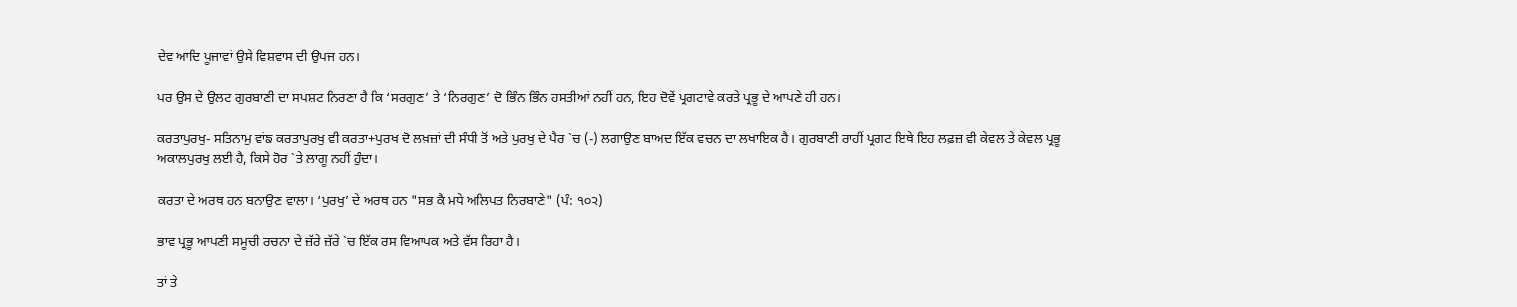ਦੇਵ ਆਦਿ ਪੂਜਾਵਾਂ ਉਸੇ ਵਿਸ਼ਵਾਸ ਦੀ ਉਪਜ ਹਨ।

ਪਰ ਉਸ ਦੇ ਉਲਟ ਗੁਰਬਾਣੀ ਦਾ ਸਪਸ਼ਟ ਨਿਰਣਾ ਹੈ ਕਿ ‘ਸਰਗੁਣ’ ਤੇ ‘ਨਿਰਗੁਣ’ ਦੋ ਭਿੰਨ ਭਿੰਨ ਹਸਤੀਆਂ ਨਹੀਂ ਹਨ, ਇਹ ਦੋਵੇਂ ਪ੍ਰਗਟਾਵੇ ਕਰਤੇ ਪ੍ਰਭੂ ਦੇ ਆਪਣੇ ਹੀ ਹਨ।

ਕਰਤਾਪੁਰਖੁ- ਸਤਿਨਾਮੁ ਵਾਂਙ ਕਰਤਾਪੁਰਖੁ ਵੀ ਕਰਤਾ+ਪੁਰਖ ਦੋ ਲਖ਼ਜ਼ਾਂ ਦੀ ਸੰਧੀ ਤੋਂ ਅਤੇ ਪੁਰਖੁ ਦੇ ਪੈਰ `ਚ (-) ਲਗਾਉਣ ਬਾਅਦ ਇੱਕ ਵਚਨ ਦਾ ਲਖਾਇਕ ਹੈ। ਗੁਰਬਾਣੀ ਰਾਹੀਂ ਪ੍ਰਗਟ ਇਥੇ ਇਹ ਲਫ਼ਜ਼ ਵੀ ਕੇਵਲ ਤੇ ਕੇਵਲ ਪ੍ਰਭੂ ਅਕਾਲਪੁਰਖੁ ਲਈ ਹੈ, ਕਿਸੇ ਹੋਰ `ਤੇ ਲਾਗੂ ਨਹੀਂ ਹੁੰਦਾ।

ਕਰਤਾ ਦੇ ਅਰਥ ਹਨ ਬਨਾਉਣ ਵਾਲਾ। ‘ਪੁਰਖੁ’ ਦੇ ਅਰਥ ਹਨ "ਸਭ ਕੈ ਮਧੇ ਅਲਿਪਤ ਨਿਰਬਾਣੇ" (ਪੰ: ੧੦੨)

ਭਾਵ ਪ੍ਰਭੂ ਆਪਣੀ ਸਮੂਚੀ ਰਚਨਾ ਦੇ ਜ਼ੱਰੇ ਜ਼ੱਰੇ `ਚ ਇੱਕ ਰਸ ਵਿਆਪਕ ਅਤੇ ਵੱਸ ਰਿਹਾ ਹੈ।

ਤਾਂ ਤੇ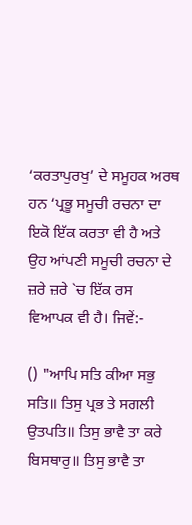‘ਕਰਤਾਪੁਰਖੁ’ ਦੇ ਸਮੂਹਕ ਅਰਥ ਹਨ ‘ਪ੍ਰਭੂ ਸਮੂਚੀ ਰਚਨਾ ਦਾ ਇਕੋ ਇੱਕ ਕਰਤਾ ਵੀ ਹੈ ਅਤੇ ਉਹ ਆਂਪਣੀ ਸਮੂਚੀ ਰਚਨਾ ਦੇ ਜ਼ਰੇ ਜ਼ਰੇ `ਚ ਇੱਕ ਰਸ ਵਿਆਪਕ ਵੀ ਹੈ। ਜਿਵੇਂ:-

() "ਆਪਿ ਸਤਿ ਕੀਆ ਸਭੁ ਸਤਿ॥ ਤਿਸੁ ਪ੍ਰਭ ਤੇ ਸਗਲੀ ਉਤਪਤਿ॥ ਤਿਸੁ ਭਾਵੈ ਤਾ ਕਰੇ ਬਿਸਥਾਰੁ॥ ਤਿਸੁ ਭਾਵੈ ਤਾ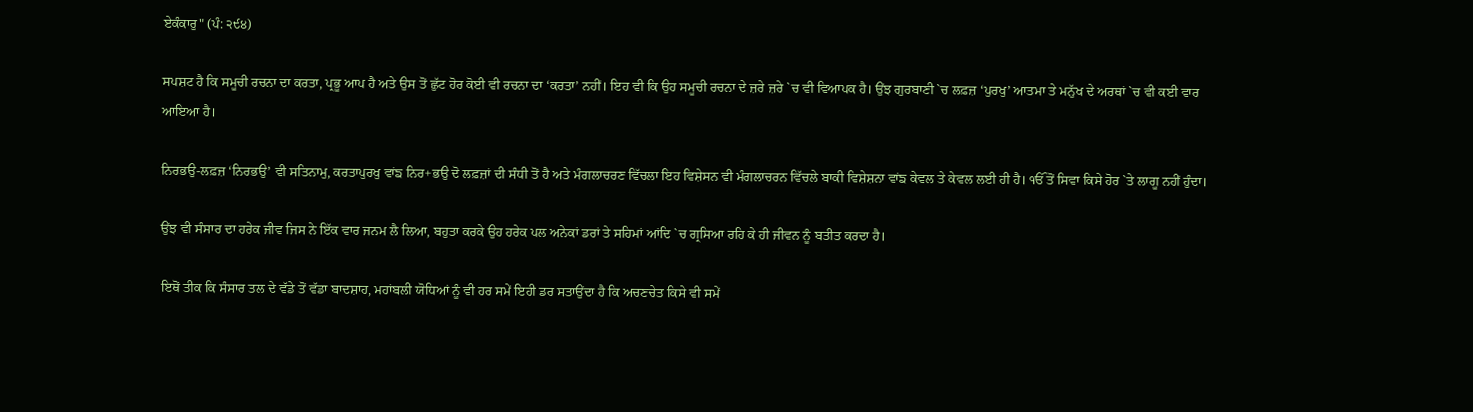ਏਕੰਕਾਰੁ" (ਪੰ: ੨੯੪)

ਸਪਸ਼ਟ ਹੈ ਕਿ ਸਮੂਚੀ ਰਚਨਾ ਦਾ ਕਰਤਾ, ਪ੍ਰਭੂ ਆਪ ਹੈ ਅਤੇ ਉਸ ਤੋਂ ਛੁੱਟ ਹੋਰ ਕੋਈ ਵੀ ਰਚਨਾ ਦਾ ‘ਕਰਤਾ’ ਨਹੀਂ। ਇਹ ਵੀ ਕਿ ਉਹ ਸਮੂਚੀ ਰਚਨਾ ਦੇ ਜ਼ਰੇ ਜ਼ਰੇ `ਚ ਵੀ ਵਿਆਪਕ ਹੈ। ਉਂਝ ਗੁਰਬਾਣੀ `ਚ ਲਫ਼ਜ਼ ‘ਪੁਰਖੁ’ ਆਤਮਾ ਤੇ ਮਨੁੱਖ ਦੇ ਅਰਥਾਂ `ਚ ਵੀ ਕਈ ਵਾਰ ਆਇਆ ਹੈ।

ਨਿਰਭਉ-ਲਫ਼ਜ਼ ‘ਨਿਰਭਉ’ ਵੀ ਸਤਿਨਾਮੁ, ਕਰਤਾਪੁਰਖੁ ਵਾਂਙ ਨਿਰ+ਭਉ ਦੋ ਲਫ਼ਜ਼ਾਂ ਦੀ ਸੰਧੀ ਤੋਂ ਹੈ ਅਤੇ ਮੰਗਲਾਚਰਣ ਵਿੱਚਲਾ ਇਹ ਵਿਸ਼ੇਸਨ ਵੀ ਮੰਗਲਾਚਰਨ ਵਿੱਚਲੇ ਬਾਕੀ ਵਿਸ਼ੇਸ਼ਨਾ ਵਾਂਙ ਕੇਵਲ ਤੇ ਕੇਵਲ ਲਈ ਹੀ ਹੈ। ੴ ਤੋਂ ਸਿਵਾ ਕਿਸੇ ਹੋਰ `ਤੇ ਲਾਗੂ ਨਹੀਂ ਹੁੰਦਾ।

ਉਂਝ ਵੀ ਸੰਸਾਰ ਦਾ ਹਰੇਕ ਜੀਵ ਜਿਸ ਨੇ ਇੱਕ ਵਾਰ ਜਨਮ ਲੈ ਲਿਆ, ਬਹੁਤਾ ਕਰਕੇ ਉਹ ਹਰੇਕ ਪਲ ਅਨੇਕਾਂ ਡਰਾਂ ਤੇ ਸਹਿਮਾਂ ਆਂਦਿ `ਚ ਗ੍ਰਸਿਆ ਰਹਿ ਕੇ ਹੀ ਜੀਵਨ ਨੂੰ ਬਤੀਤ ਕਰਦਾ ਹੈ।

ਇਥੋਂ ਤੀਕ ਕਿ ਸੰਸਾਰ ਤਲ ਦੇ ਵੱਡੇ ਤੋਂ ਵੱਡਾ ਬਾਦਸ਼ਾਹ, ਮਹਾਂਬਲੀ ਯੋਧਿਆਂ ਨੂੰ ਵੀ ਹਰ ਸਮੇਂ ਇਹੀ ਡਰ ਸਤਾਉਂਦਾ ਹੈ ਕਿ ਅਚਣਚੇਤ ਕਿਸੇ ਵੀ ਸਮੇਂ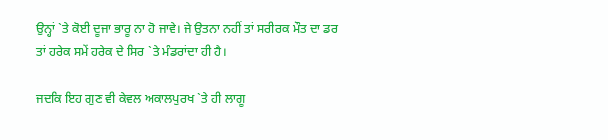ਉਨ੍ਹਾਂ `ਤੇ ਕੋਈ ਦੂਜਾ ਭਾਰੂ ਨਾ ਹੋ ਜਾਵੇ। ਜੇ ਉਤਨਾ ਨਹੀਂ ਤਾਂ ਸਰੀਰਕ ਮੌਤ ਦਾ ਡਰ ਤਾਂ ਹਰੇਕ ਸਮੇਂ ਹਰੇਕ ਦੇ ਸਿਰ `ਤੇ ਮੰਡਰਾਂਦਾ ਹੀ ਹੈ।

ਜਦਕਿ ਇਹ ਗੁਣ ਵੀ ਕੇਵਲ ਅਕਾਲਪੁਰਖ `ਤੇ ਹੀ ਲਾਗੂ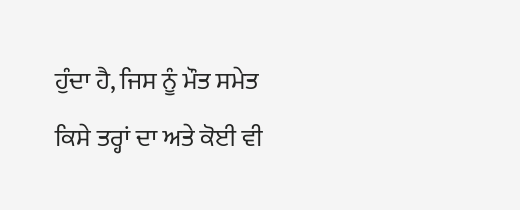ਹੁੰਦਾ ਹੈ, ਜਿਸ ਨੂੰ ਮੌਤ ਸਮੇਤ ਕਿਸੇ ਤਰ੍ਹਾਂ ਦਾ ਅਤੇ ਕੋਈ ਵੀ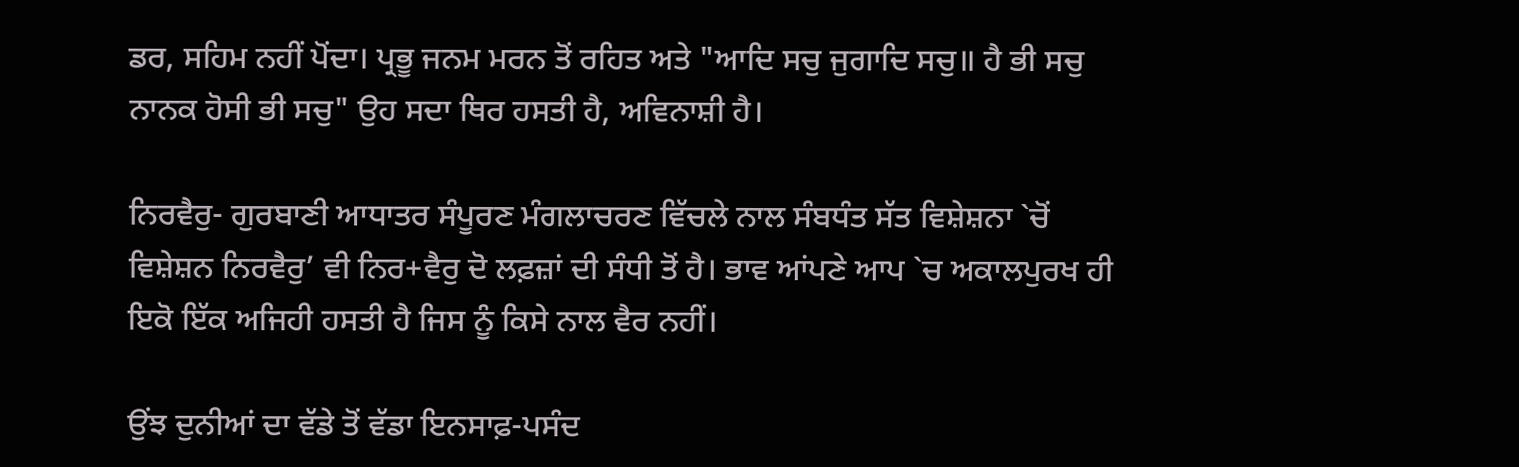ਡਰ, ਸਹਿਮ ਨਹੀਂ ਪੋਂਦਾ। ਪ੍ਰਭੂ ਜਨਮ ਮਰਨ ਤੋਂ ਰਹਿਤ ਅਤੇ "ਆਦਿ ਸਚੁ ਜੁਗਾਦਿ ਸਚੁ॥ ਹੈ ਭੀ ਸਚੁ ਨਾਨਕ ਹੋਸੀ ਭੀ ਸਚੁ" ਉਹ ਸਦਾ ਥਿਰ ਹਸਤੀ ਹੈ, ਅਵਿਨਾਸ਼ੀ ਹੈ।

ਨਿਰਵੈਰੁ- ਗੁਰਬਾਣੀ ਆਧਾਤਰ ਸੰਪੂਰਣ ਮੰਗਲਾਚਰਣ ਵਿੱਚਲੇ ਨਾਲ ਸੰਬਧੰਤ ਸੱਤ ਵਿਸ਼ੇਸ਼ਨਾ `ਚੋਂ ਵਿਸ਼ੇਸ਼ਨ ਨਿਰਵੈਰੁ’ ਵੀ ਨਿਰ+ਵੈਰੁ ਦੋ ਲਫ਼ਜ਼ਾਂ ਦੀ ਸੰਧੀ ਤੋਂ ਹੈ। ਭਾਵ ਆਂਪਣੇ ਆਪ `ਚ ਅਕਾਲਪੁਰਖ ਹੀ ਇਕੋ ਇੱਕ ਅਜਿਹੀ ਹਸਤੀ ਹੈ ਜਿਸ ਨੂੰ ਕਿਸੇ ਨਾਲ ਵੈਰ ਨਹੀਂ।

ਉਂਝ ਦੁਨੀਆਂ ਦਾ ਵੱਡੇ ਤੋਂ ਵੱਡਾ ਇਨਸਾਫ਼-ਪਸੰਦ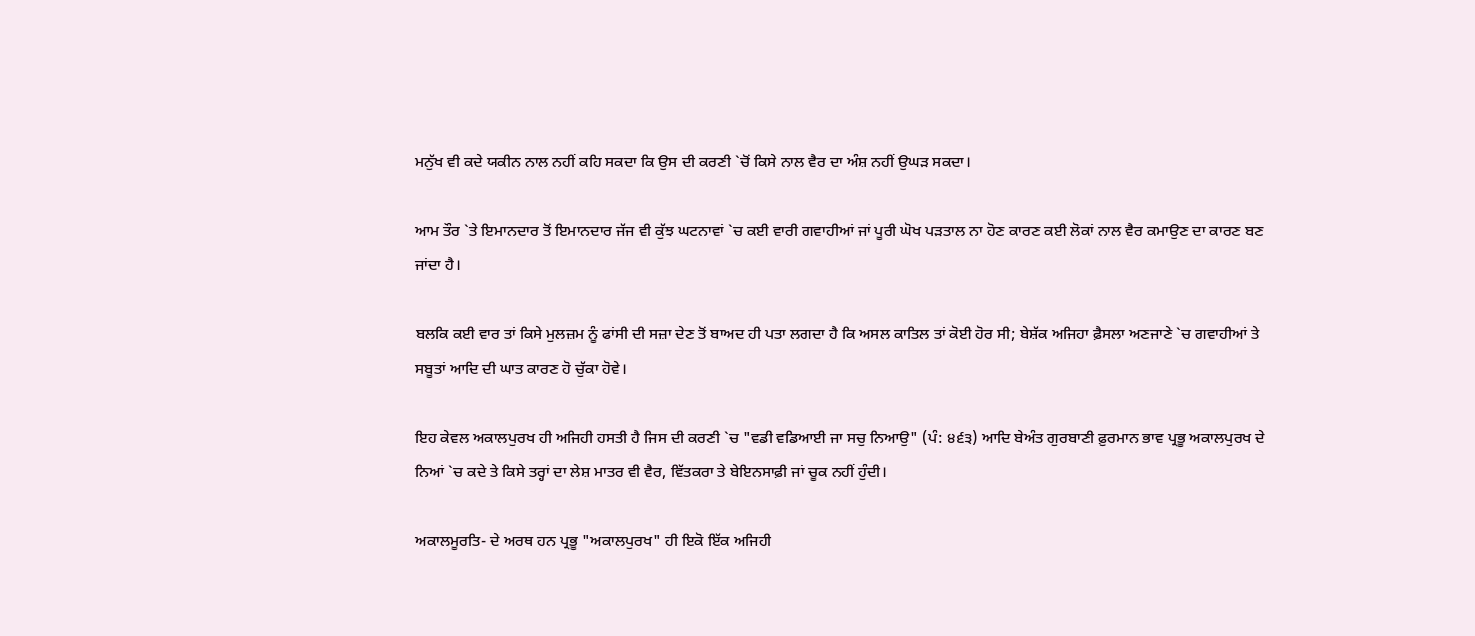ਮਨੁੱਖ ਵੀ ਕਦੇ ਯਕੀਨ ਨਾਲ ਨਹੀਂ ਕਹਿ ਸਕਦਾ ਕਿ ਉਸ ਦੀ ਕਰਣੀ `ਚੋਂ ਕਿਸੇ ਨਾਲ ਵੈਰ ਦਾ ਅੰਸ਼ ਨਹੀਂ ਉਘੜ ਸਕਦਾ।

ਆਮ ਤੌਰ `ਤੇ ਇਮਾਨਦਾਰ ਤੋਂ ਇਮਾਨਦਾਰ ਜੱਜ ਵੀ ਕੁੱਝ ਘਟਨਾਵਾਂ `ਚ ਕਈ ਵਾਰੀ ਗਵਾਹੀਆਂ ਜਾਂ ਪੂਰੀ ਘੋਖ ਪੜਤਾਲ ਨਾ ਹੋਣ ਕਾਰਣ ਕਈ ਲੋਕਾਂ ਨਾਲ ਵੈਰ ਕਮਾਉਣ ਦਾ ਕਾਰਣ ਬਣ ਜਾਂਦਾ ਹੈ।

ਬਲਕਿ ਕਈ ਵਾਰ ਤਾਂ ਕਿਸੇ ਮੁਲਜ਼ਮ ਨੂੰ ਫਾਂਸੀ ਦੀ ਸਜ਼ਾ ਦੇਣ ਤੋਂ ਬਾਅਦ ਹੀ ਪਤਾ ਲਗਦਾ ਹੈ ਕਿ ਅਸਲ ਕਾਤਿਲ ਤਾਂ ਕੋਈ ਹੋਰ ਸੀ; ਬੇਸ਼ੱਕ ਅਜਿਹਾ ਫ਼ੈਸਲਾ ਅਣਜਾਣੇ `ਚ ਗਵਾਹੀਆਂ ਤੇ ਸਬੂਤਾਂ ਆਦਿ ਦੀ ਘਾਤ ਕਾਰਣ ਹੋ ਚੁੱਕਾ ਹੋਵੇ।

ਇਹ ਕੇਵਲ ਅਕਾਲਪੁਰਖ ਹੀ ਅਜਿਹੀ ਹਸਤੀ ਹੈ ਜਿਸ ਦੀ ਕਰਣੀ `ਚ "ਵਡੀ ਵਡਿਆਈ ਜਾ ਸਚੁ ਨਿਆਉ" (ਪੰ: ੪੬੩) ਆਦਿ ਬੇਅੰਤ ਗੁਰਬਾਣੀ ਫ਼ੁਰਮਾਨ ਭਾਵ ਪ੍ਰਭੂ ਅਕਾਲਪੁਰਖ ਦੇ ਨਿਆਂ `ਚ ਕਦੇ ਤੇ ਕਿਸੇ ਤਰ੍ਹਾਂ ਦਾ ਲੇਸ਼ ਮਾਤਰ ਵੀ ਵੈਰ, ਵਿੱਤਕਰਾ ਤੇ ਬੇਇਨਸਾਫ਼ੀ ਜਾਂ ਚੂਕ ਨਹੀਂ ਹੁੰਦੀ।

ਅਕਾਲਮੂਰਤਿ- ਦੇ ਅਰਥ ਹਨ ਪ੍ਰਭੂ "ਅਕਾਲਪੁਰਖ" ਹੀ ਇਕੋ ਇੱਕ ਅਜਿਹੀ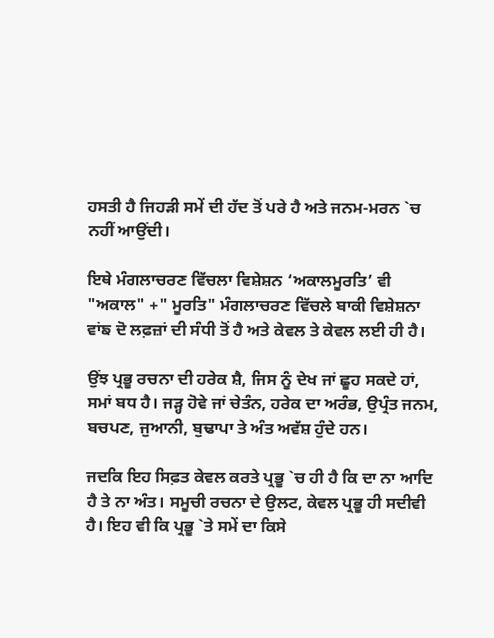ਹਸਤੀ ਹੈ ਜਿਹੜੀ ਸਮੇਂ ਦੀ ਹੱਦ ਤੋਂ ਪਰੇ ਹੈ ਅਤੇ ਜਨਮ-ਮਰਨ `ਚ ਨਹੀਂ ਆਉਂਦੀ।

ਇਥੇ ਮੰਗਲਾਚਰਣ ਵਿੱਚਲਾ ਵਿਸ਼ੇਸ਼ਨ ‘ਅਕਾਲਮੂਰਤਿ’ ਵੀ "ਅਕਾਲ" +" ਮੂਰਤਿ" ਮੰਗਲਾਚਰਣ ਵਿੱਚਲੇ ਬਾਕੀ ਵਿਸ਼ੇਸ਼ਨਾ ਵਾਂਙ ਦੋ ਲਫ਼ਜ਼ਾਂ ਦੀ ਸੰਧੀ ਤੋਂ ਹੈ ਅਤੇ ਕੇਵਲ ਤੇ ਕੇਵਲ ਲਈ ਹੀ ਹੈ।

ਉਂਝ ਪ੍ਰਭੂ ਰਚਨਾ ਦੀ ਹਰੇਕ ਸ਼ੈ, ਜਿਸ ਨੂੰ ਦੇਖ ਜਾਂ ਛੂਹ ਸਕਦੇ ਹਾਂ, ਸਮਾਂ ਬਧ ਹੈ। ਜੜ੍ਹ ਹੋਵੇ ਜਾਂ ਚੇਤੰਨ, ਹਰੇਕ ਦਾ ਅਰੰਭ, ਉਪ੍ਰੰਤ ਜਨਮ, ਬਚਪਣ, ਜੁਆਨੀ, ਬੁਢਾਪਾ ਤੇ ਅੰਤ ਅਵੱਸ਼ ਹੁੰਦੇ ਹਨ।

ਜਦਕਿ ਇਹ ਸਿਫ਼ਤ ਕੇਵਲ ਕਰਤੇ ਪ੍ਰਭੂ `ਚ ਹੀ ਹੈ ਕਿ ਦਾ ਨਾ ਆਦਿ ਹੈ ਤੇ ਨਾ ਅੰਤ। ਸਮੂਚੀ ਰਚਨਾ ਦੇ ਉਲਟ, ਕੇਵਲ ਪ੍ਰਭੂ ਹੀ ਸਦੀਵੀ ਹੈ। ਇਹ ਵੀ ਕਿ ਪ੍ਰਭੂ `ਤੇ ਸਮੇਂ ਦਾ ਕਿਸੇ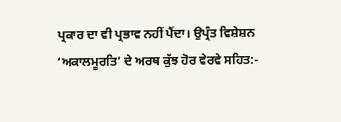ਪ੍ਰਕਾਰ ਦਾ ਵੀ ਪ੍ਰਭਾਵ ਨਹੀਂ ਪੈਂਦਾ। ਉਪ੍ਰੰਤ ਵਿਸ਼ੇਸ਼ਨ ‘ਅਕਾਲਮੂਰਤਿ’ ਦੇ ਅਰਥ ਕੁੱਝ ਹੋਰ ਵੇਰਵੇ ਸਹਿਤ:-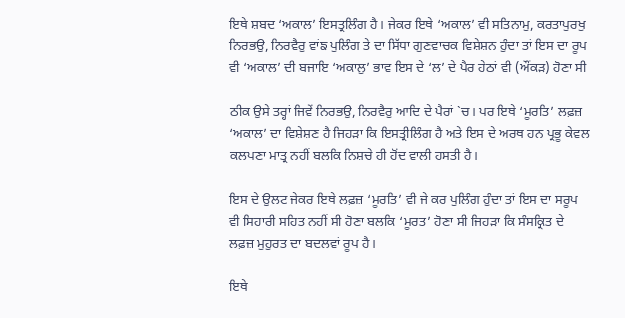ਇਥੇ ਸ਼ਬਦ ‘ਅਕਾਲ’ ਇਸਤ੍ਰਲਿੰਗ ਹੈ। ਜੇਕਰ ਇਥੇ ‘ਅਕਾਲ’ ਵੀ ਸਤਿਨਾਮੁ, ਕਰਤਾਪੁਰਖੁ ਨਿਰਭਉ, ਨਿਰਵੈਰੁ ਵਾਂਙ ਪੁਲਿੰਗ ਤੇ ਦਾ ਸਿੱਧਾ ਗੁਣਵਾਚਕ ਵਿਸ਼ੇਸ਼ਨ ਹੁੰਦਾ ਤਾਂ ਇਸ ਦਾ ਰੂਪ ਵੀ ‘ਅਕਾਲ’ ਦੀ ਬਜਾਇ ‘ਅਕਾਲੁ’ ਭਾਵ ਇਸ ਦੇ ‘ਲ’ ਦੇ ਪੈਰ ਹੇਠਾਂ ਵੀ (ਔਂਕੜ) ਹੋਣਾ ਸੀ

ਠੀਕ ਉਸੇ ਤਰ੍ਹਾਂ ਜਿਵੇਂ ਨਿਰਭਉ, ਨਿਰਵੈਰੁ ਆਦਿ ਦੇ ਪੈਰਾਂ `ਚ। ਪਰ ਇਥੇ ‘ਮੂਰਤਿ’ ਲਫ਼ਜ਼ ‘ਅਕਾਲ’ ਦਾ ਵਿਸ਼ੇਸ਼ਣ ਹੈ ਜਿਹੜਾ ਕਿ ਇਸਤ੍ਰੀਲਿੰਗ ਹੈ ਅਤੇ ਇਸ ਦੇ ਅਰਥ ਹਨ ਪ੍ਰਭੂ ਕੇਵਲ ਕਲਪਣਾ ਮਾਤ੍ਰ ਨਹੀਂ ਬਲਕਿ ਨਿਸ਼ਚੇ ਹੀ ਹੋਂਦ ਵਾਲੀ ਹਸਤੀ ਹੈ।

ਇਸ ਦੇ ਉਲਟ ਜੇਕਰ ਇਥੇ ਲਫ਼ਜ਼ ‘ਮੂਰਤਿ’ ਵੀ ਜੇ ਕਰ ਪੁਲਿੰਗ ਹੁੰਦਾ ਤਾਂ ਇਸ ਦਾ ਸਰੂਪ ਵੀ ਸਿਹਾਰੀ ਸਹਿਤ ਨਹੀਂ ਸੀ ਹੋਣਾ ਬਲਕਿ ‘ਮੂਰਤ’ ਹੋਣਾ ਸੀ ਜਿਹੜਾ ਕਿ ਸੰਸਕ੍ਰਿਤ ਦੇ ਲਫ਼ਜ਼ ਮੁਹੁਰਤ ਦਾ ਬਦਲਵਾਂ ਰੂਪ ਹੈ।

ਇਥੇ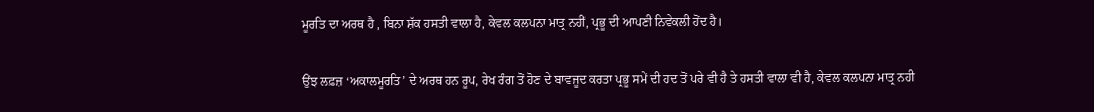ਮੂਰਤਿ ਦਾ ਅਰਥ ਹੈ , ਬਿਨਾ ਸ਼ੱਕ ਹਸਤੀ ਵਾਲਾ ਹੈ, ਕੇਵਲ ਕਲਪਨਾ ਮਾਤ੍ਰ ਨਹੀਂ, ਪ੍ਰਭੂ ਦੀ ਆਪਣੀ ਨਿਵੇਕਲੀ ਹੋਂਦ ਹੈ।

ਉਂਝ ਲਫ਼ਜ਼ ‘ਅਕਾਲਮੂਰਤਿ’ ਦੇ ਅਰਥ ਹਨ ਰੂਪ, ਰੇਖ ਰੰਗ ਤੋਂ ਹੋਣ ਦੇ ਬਾਵਜੂਦ ਕਰਤਾ ਪ੍ਰਭੂ ਸਮੇਂ ਦੀ ਹਦ ਤੋਂ ਪਰੇ ਵੀ ਹੈ ਤੇ ਹਸਤੀ ਵਾਲਾ ਵੀ ਹੈ, ਕੇਵਲ ਕਲਪਨਾ ਮਾਤ੍ਰ ਨਹੀ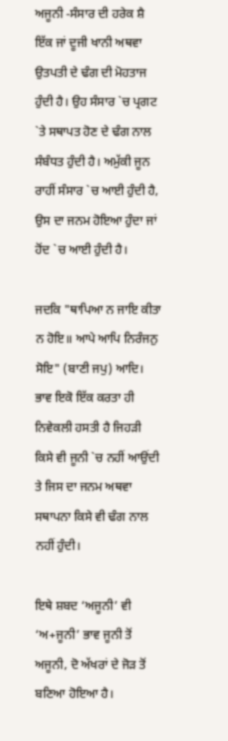ਅਜੂਨੀ -ਸੰਸਾਰ ਦੀ ਹਰੇਕ ਸ਼ੈ ਇੱਕ ਜਾਂ ਦੂਜੀ ਖਾਨੀ ਅਥਵਾ ਉਤਪਤੀ ਦੇ ਢੰਗ ਦੀ ਮੋਹਤਾਜ ਹੁੰਦੀ ਹੈ। ਉਹ ਸੰਸਾਰ `ਚ ਪ੍ਰਗਟ `ਤੇ ਸਥਾਪਤ ਹੋਣ ਦੇ ਢੰਗ ਨਾਲ ਸੰਬੰਧਤ ਹੁੰਦੀ ਹੈ। ਅਮੁੱਕੀ ਜੂਨ ਰਾਹੀਂ ਸੰਸਾਰ `ਚ ਆਈ ਹੁੰਦੀ ਹੈ, ਉਸ ਦਾ ਜਨਮ ਹੋਇਆ ਹੁੰਦਾ ਜਾਂ ਹੋਂਦ `ਚ ਆਈ ਹੁੰਦੀ ਹੈ।

ਜਦਕਿ "ਥਾਪਿਆ ਨ ਜਾਇ ਕੀਤਾ ਨ ਹੋਇ॥ ਆਪੇ ਆਪਿ ਨਿਰੰਜਨੁ ਸੋਇ" (ਬਾਣੀ ਜਪੁ) ਆਦਿ। ਭਾਵ ਇਕੋ ਇੱਕ ਕਰਤਾ ਹੀ ਨਿਵੇਕਲੀ ਹਸਤੀ ਹੈ ਜਿਹੜੀ ਕਿਸੇ ਵੀ ਜੂਨੀ `ਚ ਨਹੀਂ ਆਉਂਦੀ ਤੇ ਜਿਸ ਦਾ ਜਨਮ ਅਥਵਾ ਸਥਾਪਨਾ ਕਿਸੇ ਵੀ ਢੰਗ ਨਾਲ ਨਹੀਂ ਹੁੰਦੀ।

ਇਥੇ ਸ਼ਬਦ ‘ਅਜੂਨੀ’ ਵੀ ‘ਅ+ਜੂਨੀ’ ਭਾਵ ਜੂਨੀ ਤੋਂ ਅਜੂਨੀ, ਦੋ ਅੱਖਰਾਂ ਦੇ ਜੋੜ ਤੋਂ ਬਣਿਆ ਹੋਇਆ ਹੈ।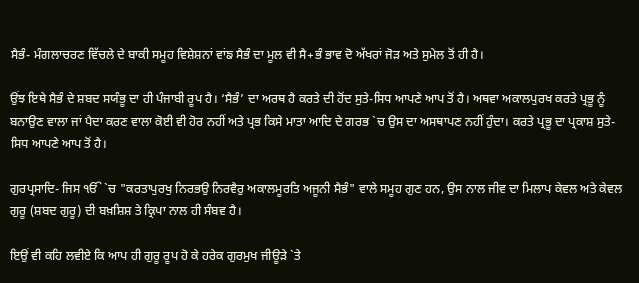ਸੈਭੰ- ਮੰਗਲਾਚਰਣ ਵਿੱਚਲੇ ਦੇ ਬਾਕੀ ਸਮੂਹ ਵਿਸ਼ੇਸ਼ਨਾਂ ਵਾਂਙ ਸੈਭੰ ਦਾ ਮੂਲ ਵੀ ਸੈ+ਭੰ ਭਾਵ ਦੋ ਅੱਖਰਾਂ ਜੋੜ ਅਤੇ ਸੁਮੇਲ ਤੋਂ ਹੀ ਹੈ।

ਉਂਝ ਇਥੇ ਸੈਭੰ ਦੇ ਸ਼ਬਦ ਸਯੰਭੂ ਦਾ ਹੀ ਪੰਜਾਬੀ ਰੂਪ ਹੈ। ‘ਸੈਭੰ’ ਦਾ ਅਰਥ ਹੈ ਕਰਤੇ ਦੀ ਹੋਂਦ ਸੁਤੇ-ਸਿਧ ਆਪਣੇ ਆਪ ਤੋਂ ਹੈ। ਅਥਵਾ ਅਕਾਲਪੁਰਖ ਕਰਤੇ ਪ੍ਰਭੂ ਨੂੰ ਬਨਾਉਣ ਵਾਲਾ ਜਾਂ ਪੈਦਾ ਕਰਣ ਵਾਲਾ ਕੋਈ ਵੀ ਹੋਰ ਨਹੀਂ ਅਤੇ ਪ੍ਰਭ ਕਿਸੇ ਮਾਤਾ ਆਦਿ ਦੇ ਗਰਭ `ਚ ਉਸ ਦਾ ਅਸਥਾਪਣ ਨਹੀਂ ਹੁੰਦਾ। ਕਰਤੇ ਪ੍ਰਭੂ ਦਾ ਪ੍ਰਕਾਸ਼ ਸੁਤੇ-ਸਿਧ ਆਪਣੇ ਆਪ ਤੋਂ ਹੈ।

ਗੁਰਪ੍ਰਸਾਦਿ- ਜਿਸ ੴ `ਚ "ਕਰਤਾਪੁਰਖੁ ਨਿਰਭਉ ਨਿਰਵੈਰੁ ਅਕਾਲਮੂਰਤਿ ਅਜੂਨੀ ਸੈਭੰ" ਵਾਲੇ ਸਮੂਹ ਗੁਣ ਹਨ, ਉਸ ਨਾਲ ਜੀਵ ਦਾ ਮਿਲਾਪ ਕੇਵਲ ਅਤੇ ਕੇਵਲ ਗੁਰੂ (ਸ਼ਬਦ ਗੁਰੂ) ਦੀ ਬਖ਼ਸ਼ਿਸ਼ ਤੇ ਕ੍ਰਿਪਾ ਨਾਲ ਹੀ ਸੰਬਵ ਹੈ।

ਇਉਂ ਵੀ ਕਹਿ ਲਵੀਏ ਕਿ ਆਪ ਹੀ ਗੁਰੂ ਰੂਪ ਹੋ ਕੇ ਹਰੇਕ ਗੁਰਮੁਖ ਜੀਊੜੇ `ਤੇ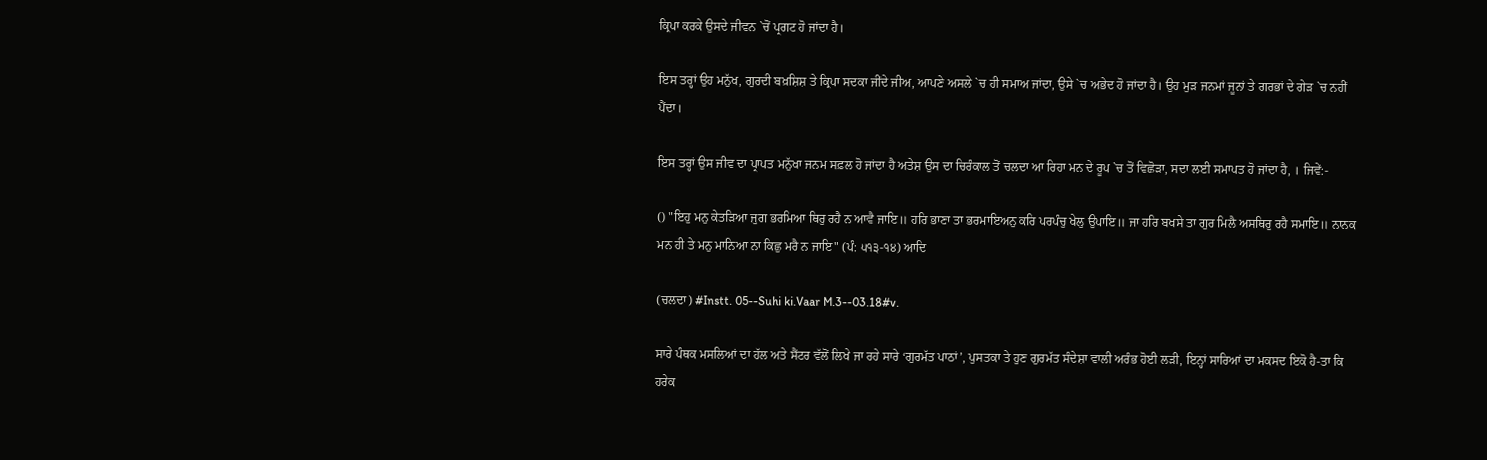ਕ੍ਰਿਪਾ ਕਰਕੇ ਉਸਦੇ ਜੀਵਨ `ਚੋਂ ਪ੍ਰਗਟ ਹੋ ਜਾਂਦਾ ਹੈ।

ਇਸ ਤਰ੍ਹਾਂ ਉਹ ਮਨੁੱਖ, ਗੁਰਦੀ ਬਖ਼ਸ਼ਿਸ਼ ਤੇ ਕ੍ਰਿਪਾ ਸਦਕਾ ਜੀਂਦੇ ਜੀਅ, ਆਪਣੇ ਅਸਲੇ `ਚ ਹੀ ਸਮਾਅ ਜਾਂਦਾ, ਉਸੇ `ਚ ਅਭੇਦ ਹੋ ਜਾਂਦਾ ਹੈ। ਉਹ ਮੁੜ ਜਨਮਾਂ ਜੂਨਾਂ ਤੇ ਗਰਭਾਂ ਦੇ ਗੇੜ `ਚ ਨਹੀਂ ਪੈਂਦਾ।

ਇਸ ਤਰ੍ਹਾਂ ਉਸ ਜੀਵ ਦਾ ਪ੍ਰਾਪਤ ਮਨੁੱਖਾ ਜਨਮ ਸਫ਼ਲ ਹੋ ਜਾਂਦਾ ਹੈ ਅਤੇਸ਼ ਉਸ ਦਾ ਚਿਰੰਕਾਲ ਤੋਂ ਚਲਦਾ ਆ ਰਿਹਾ ਮਨ ਦੇ ਰੂਪ `ਚ ਤੋਂ ਵਿਛੋੜਾ, ਸਦਾ ਲਈ ਸਮਾਪਤ ਹੋ ਜਾਂਦਾ ਹੈ, । ਜਿਵੇਂ:-

() "ਇਹੁ ਮਨੁ ਕੇਤੜਿਆ ਜੁਗ ਭਰਮਿਆ ਥਿਰੁ ਰਹੈ ਨ ਆਵੈ ਜਾਇ॥ ਹਰਿ ਭਾਣਾ ਤਾ ਭਰਮਾਇਅਨੁ ਕਰਿ ਪਰਪੰਚੁ ਖੇਲੁ ਉਪਾਇ॥ ਜਾ ਹਰਿ ਬਖਸੇ ਤਾ ਗੁਰ ਮਿਲੈ ਅਸਥਿਰੁ ਰਹੈ ਸਮਾਇ॥ ਨਾਨਕ ਮਨ ਹੀ ਤੇ ਮਨੁ ਮਾਨਿਆ ਨਾ ਕਿਛੁ ਮਰੈ ਨ ਜਾਇ" (ਪੰ: ੫੧੩-੧੪) ਆਦਿ

(ਚਲਦਾ) #Instt. 05--Suhi ki.Vaar M.3--03.18#v.

ਸਾਰੇ ਪੰਥਕ ਮਸਲਿਆਂ ਦਾ ਹੱਲ ਅਤੇ ਸੈਂਟਰ ਵੱਲੋਂ ਲਿਖੇ ਜਾ ਰਹੇ ਸਾਰੇ ‘ਗੁਰਮੱਤ ਪਾਠਾਂ’, ਪੁਸਤਕਾ ਤੇ ਹੁਣ ਗੁਰਮੱਤ ਸੰਦੇਸ਼ਾ ਵਾਲੀ ਅਰੰਭ ਹੋਈ ਲੜੀ, ਇਨ੍ਹਾਂ ਸਾਰਿਆਂ ਦਾ ਮਕਸਦ ਇਕੋ ਹੈ-ਤਾ ਕਿ ਹਰੇਕ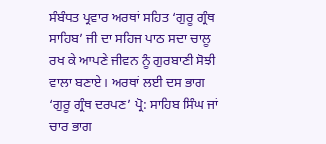ਸੰਬੰਧਤ ਪ੍ਰਵਾਰ ਅਰਥਾਂ ਸਹਿਤ ‘ਗੁਰੂ ਗ੍ਰੰਥ ਸਾਹਿਬ’ ਜੀ ਦਾ ਸਹਿਜ ਪਾਠ ਸਦਾ ਚਾਲੂ ਰਖ ਕੇ ਆਪਣੇ ਜੀਵਨ ਨੂੰ ਗੁਰਬਾਣੀ ਸੋਝੀ ਵਾਲਾ ਬਣਾਏ। ਅਰਥਾਂ ਲਈ ਦਸ ਭਾਗ ‘ਗੁਰੂ ਗ੍ਰੰਥ ਦਰਪਣ’ ਪ੍ਰੋ: ਸਾਹਿਬ ਸਿੰਘ ਜਾਂ ਚਾਰ ਭਾਗ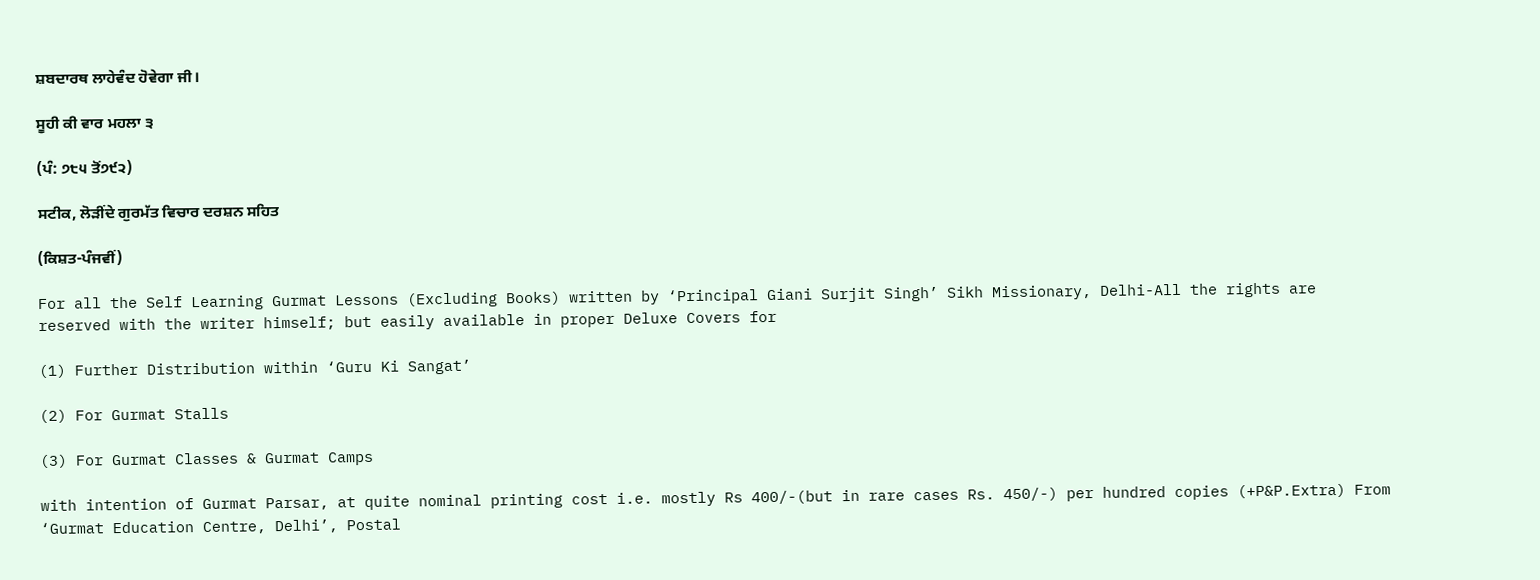ਸ਼ਬਦਾਰਥ ਲਾਹੇਵੰਦ ਹੋਵੇਗਾ ਜੀ।

ਸੂਹੀ ਕੀ ਵਾਰ ਮਹਲਾ ੩

(ਪੰ: ੭੮੫ ਤੋਂ੭੯੨)

ਸਟੀਕ, ਲੋੜੀਂਦੇ ਗੁਰਮੱਤ ਵਿਚਾਰ ਦਰਸ਼ਨ ਸਹਿਤ

(ਕਿਸ਼ਤ-ਪੰਜਵੀਂ)

For all the Self Learning Gurmat Lessons (Excluding Books) written by ‘Principal Giani Surjit Singh’ Sikh Missionary, Delhi-All the rights are reserved with the writer himself; but easily available in proper Deluxe Covers for

(1) Further Distribution within ‘Guru Ki Sangat’

(2) For Gurmat Stalls

(3) For Gurmat Classes & Gurmat Camps

with intention of Gurmat Parsar, at quite nominal printing cost i.e. mostly Rs 400/-(but in rare cases Rs. 450/-) per hundred copies (+P&P.Extra) From ‘Gurmat Education Centre, Delhi’, Postal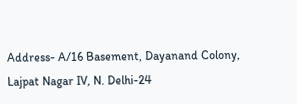Address- A/16 Basement, Dayanand Colony, Lajpat Nagar IV, N. Delhi-24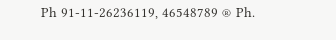Ph 91-11-26236119, 46548789 ® Ph.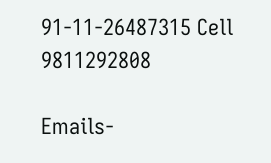91-11-26487315 Cell 9811292808

Emails-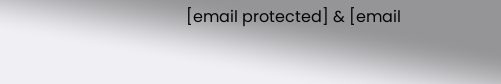[email protected] & [email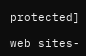protected]

web sites-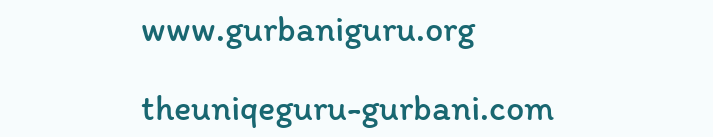www.gurbaniguru.org

theuniqeguru-gurbani.com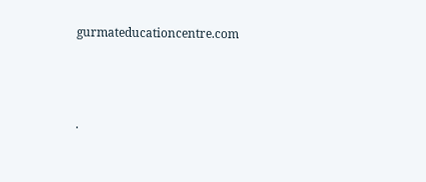gurmateducationcentre.com




.